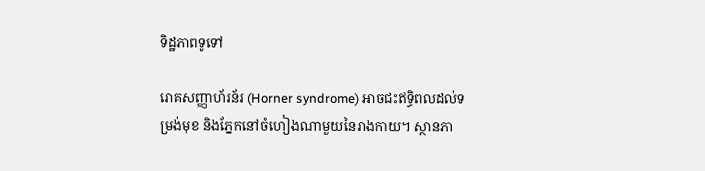ទិដ្ឋភាពទូទៅ

រោគសញ្ញាហ័រន័រ (Horner syndrome) អាចជះឥទ្ធិពលដល់ទម្រង់មុខ និងភ្នែកនៅចំហៀងណាមួយនៃរាងកាយ។ ស្ថានភា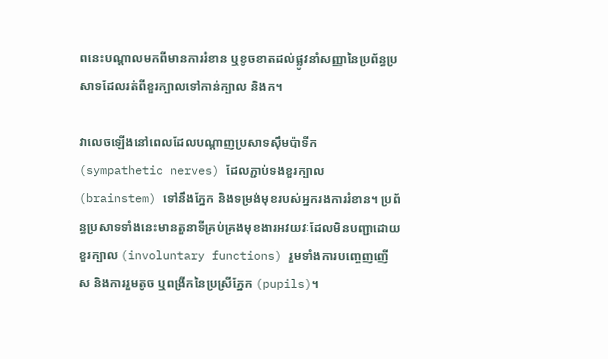ពនេះបណ្តាលមកពីមានការរំខាន ឬខូចខាតដល់ផ្លូវនាំសញ្ញានៃប្រព័ន្ធប្រសាទដែលរត់ពីខួរក្បាលទៅកាន់ក្បាល និងក។

វាលេចឡើងនៅពេលដែលបណ្តាញប្រសាទស៊ឹមប៉ាទីក (sympathetic nerves) ដែលភ្ជាប់ទងខួរក្បាល (brainstem) ទៅនឹងភ្នែក និងទម្រង់មុខរបស់អ្នករងការរំខាន។ ប្រព័ន្ធប្រសាទទាំងនេះមានតួនាទីគ្រប់គ្រងមុខងារអវយវៈដែលមិនបញ្ជាដោយខួរក្បាល (involuntary functions) រួមទាំងការបញ្ចេញញើស និងការរួមតូច ឬពង្រីកនៃប្រស្រីភ្នែក (pupils)។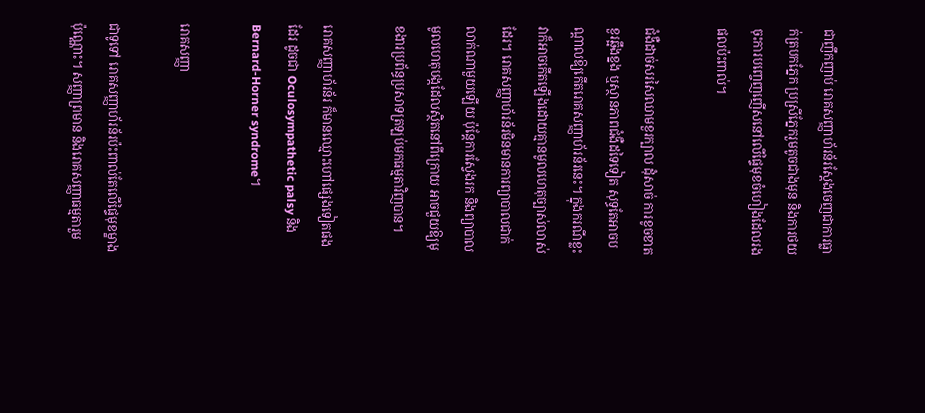ជាញឹកញាប់ រោគសញ្ញាហ័រន័រស្ដែងចេញជាការធ្លាក់ត្របកភ្នែក ប្រស្រីភ្នែករួមតូចជាងមុន និងការថយចុះការបញ្ចេញញើសនៅលើផ្ទៃមុខចំហៀងដែលរងផលប៉ះពាល់។

ជំងឺដាច់សរសៃឈាមខួរក្បាល ដុំសាច់ ការខូចខាតខួរឆ្អឹងខ្នង ឬស្ថានភាពជំងឺដទៃទៀត សុទ្ធតែអាចបណ្តាលឱ្យកើតរោគសញ្ញាហ័រន័រនេះ។ ក្នុងករណីខ្លះ វាក៏អាចកើតឡើងដោយគ្មានមូលហេតុច្បាស់លាស់ដែរ។ រោគសញ្ញាហ័រន័រមិនមានការព្យាបាលជាក់លាក់ណាមួយឡើយ ប៉ុន្តែការស្វែងរក និងព្យាបាលមូលហេតុបង្កដែលស្ថិតនៅពីក្រោយ អាចជួយឱ្យមុខងារប្រព័ន្ធប្រសាទត្រឡប់មកធម្មតាវិញបាន។

រោគសញ្ញាហ័រន័រ ក៏មានឈ្មោះហៅផ្សេងទៀតផងដែរ ដូចជា Oculosympathetic palsy និង Bernard-Horner syndrome។

រោគសញ្ញា

ជាទូទៅ រោគសញ្ញាហ័រន័រប៉ះពាល់តែលើផ្ទៃមុខម្ខាងប៉ុណ្ណោះ។ សញ្ញាព្រមាន និងរោគសញ្ញាធម្មតារួម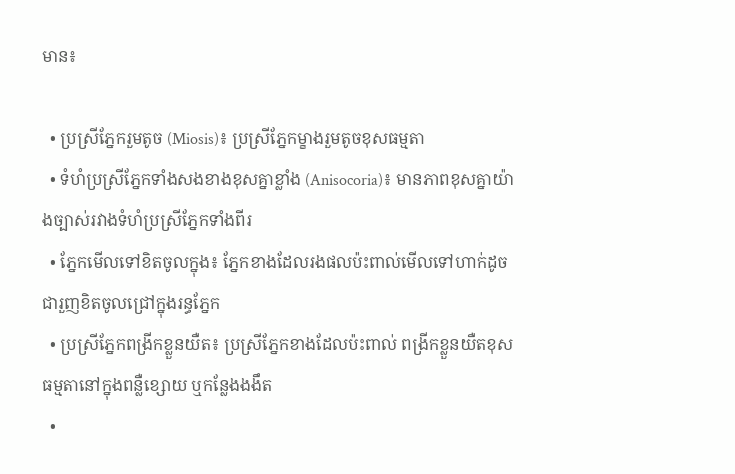មាន៖

  • ប្រស្រីភ្នែករួមតូច (Miosis)៖ ប្រស្រីភ្នែកម្ខាងរួមតូចខុសធម្មតា
  • ទំហំប្រស្រីភ្នែកទាំងសងខាងខុសគ្នាខ្លាំង (Anisocoria)៖ មានភាពខុសគ្នាយ៉ាងច្បាស់រវាងទំហំប្រស្រីភ្នែកទាំងពីរ
  • ភ្នែកមើលទៅខិតចូលក្នុង៖ ភ្នែកខាងដែលរងផលប៉ះពាល់មើលទៅហាក់ដូចជារួញខិតចូលជ្រៅក្នុងរន្ធភ្នែក
  • ប្រស្រីភ្នែកពង្រីកខ្លួនយឺត៖ ប្រស្រីភ្នែកខាងដែលប៉ះពាល់ ពង្រីកខ្លួនយឺតខុសធម្មតានៅក្នុងពន្លឺខ្សោយ ឬកន្លែងងងឹត
  •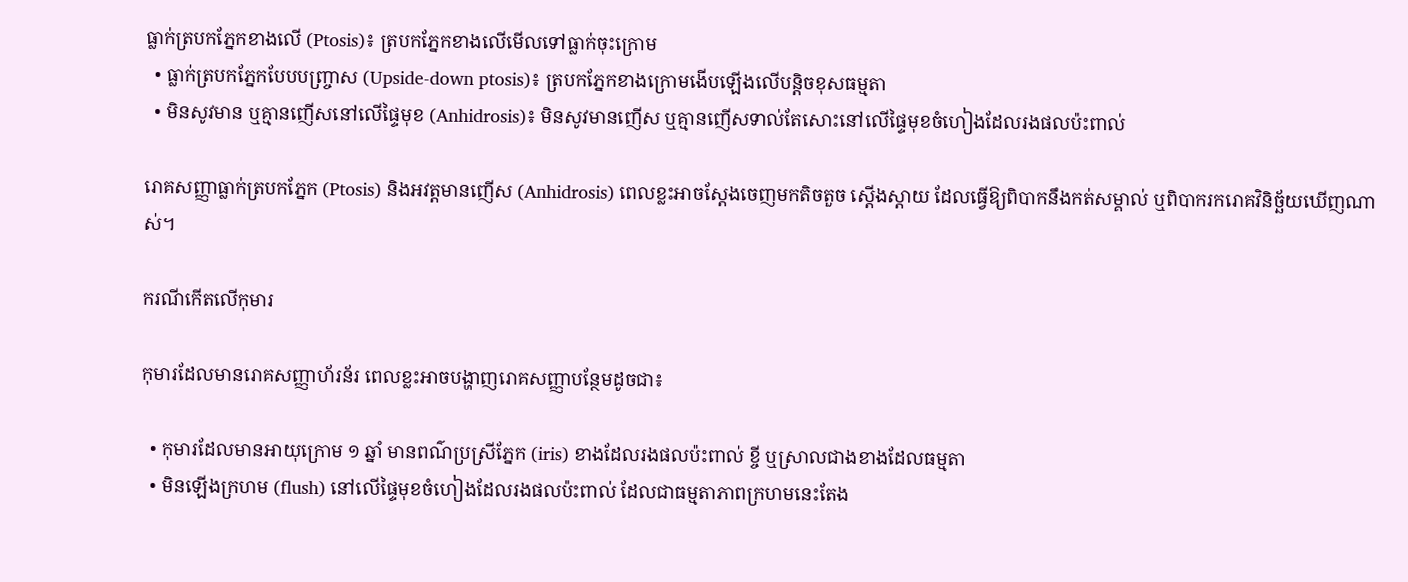ធ្លាក់ត្របកភ្នែកខាងលើ (Ptosis)៖ ត្របកភ្នែកខាងលើមើលទៅធ្លាក់ចុះក្រោម
  • ធ្លាក់ត្របកភ្នែកបែបបញ្ច្រាស (Upside-down ptosis)៖ ត្របកភ្នែកខាងក្រោមងើបឡើងលើបន្តិចខុសធម្មតា
  • មិនសូវមាន ឬគ្មានញើសនៅលើផ្ទៃមុខ (Anhidrosis)៖ មិនសូវមានញើស ឬគ្មានញើសទាល់តែសោះនៅលើផ្ទៃមុខចំហៀងដែលរងផលប៉ះពាល់

រោគសញ្ញាធ្លាក់ត្របកភ្នែក (Ptosis) និងអវត្តមានញើស (Anhidrosis) ពេលខ្លះអាចស្តែងចេញមកតិចតួច ស្តើងស្តាយ ដែលធ្វើឱ្យពិបាកនឹងកត់សម្គាល់ ឬពិបាករករោគវិនិច្ឆ័យឃើញណាស់។

ករណីកើតលើកុមារ

កុមារដែលមានរោគសញ្ញាហ័រន័រ ពេលខ្លះអាចបង្ហាញរោគសញ្ញាបន្ថែមដូចជា៖

  • កុមារដែលមានអាយុក្រោម ១ ឆ្នាំ មានពណ៌ប្រស្រីភ្នែក (iris) ខាងដែលរងផលប៉ះពាល់ ខ្ចី ឬស្រាលជាងខាងដែលធម្មតា
  • មិនឡើងក្រហម (flush) នៅលើផ្ទៃមុខចំហៀងដែលរងផលប៉ះពាល់ ដែលជាធម្មតាភាពក្រហមនេះតែង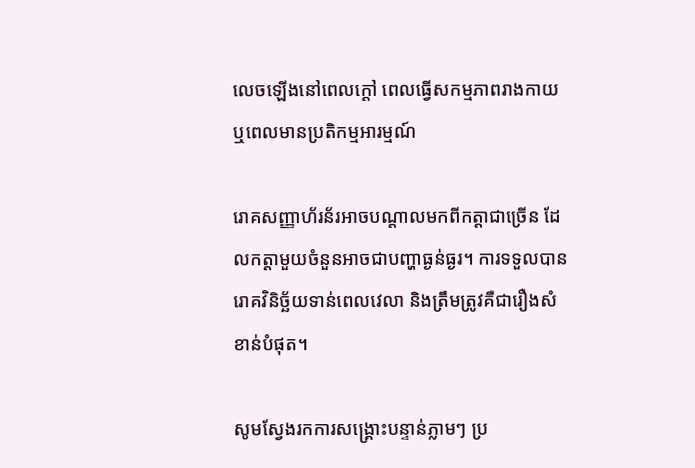លេចឡើងនៅពេលក្តៅ ពេលធ្វើសកម្មភាពរាងកាយ ឬពេលមានប្រតិកម្មអារម្មណ៍

រោគសញ្ញាហ័រន័រអាចបណ្តាលមកពីកត្តាជាច្រើន ដែលកត្តាមួយចំនួនអាចជាបញ្ហាធ្ងន់ធ្ងរ។ ការទទួលបានរោគវិនិច្ឆ័យទាន់ពេលវេលា និងត្រឹមត្រូវគឺជារឿងសំខាន់បំផុត។

សូមស្វែងរកការសង្គ្រោះបន្ទាន់ភ្លាមៗ ប្រ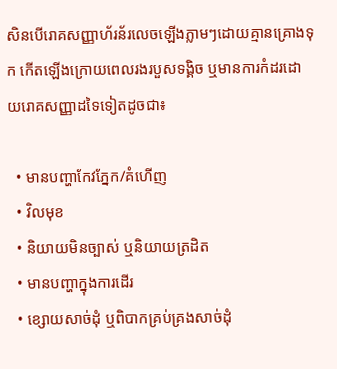សិនបើរោគសញ្ញាហ័រន័រលេចឡើងភ្លាមៗដោយគ្មានគ្រោងទុក កើតឡើងក្រោយពេលរងរបួសទង្គិច ឬមានការកំដរដោយរោគសញ្ញាដទៃទៀតដូចជា៖

  • មានបញ្ហាកែវភ្នែក/គំហើញ
  • វិលមុខ
  • និយាយមិនច្បាស់ ឬនិយាយត្រដិត
  • មានបញ្ហាក្នុងការដើរ
  • ខ្សោយសាច់ដុំ ឬពិបាកគ្រប់គ្រងសាច់ដុំ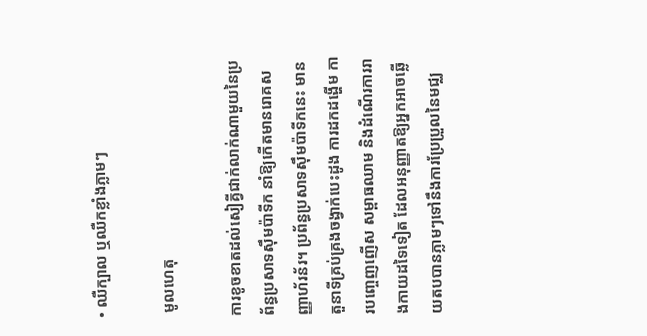• ឈឺក្បាល ឬឈឺកខ្លាំងភ្លាមៗ

 មូលហេតុ

ការខូចខាតដល់សៀគ្វីជាក់លាក់ណាមួយនៃប្រព័ន្ធប្រសាទស៊ឹមប៉ាទីក នាំឱ្យកើតមានរោគសញ្ញាហ័រន័រ។ ប្រព័ន្ធប្រសាទស៊ឹមប៉ាទីកនេះ មានតួនាទីគ្រប់គ្រងចង្វាក់បេះដូង ការដកដង្ហើម ការបញ្ចេញញើស សម្ពាធឈាម និងដំណើរការរាងកាយដទៃទៀត ដែលអនុញ្ញាតឱ្យអ្នកអាចឆ្លើយតបបានភ្លាមៗទៅនឹងការប្រែប្រួលនៃមជ្ឈ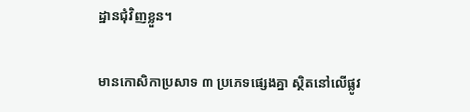ដ្ឋានជុំវិញខ្លួន។

មានកោសិកាប្រសាទ ៣ ប្រភេទផ្សេងគ្នា ស្ថិតនៅលើផ្លូវ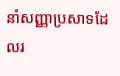នាំសញ្ញាប្រសាទដែលរ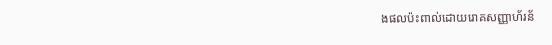ងផលប៉ះពាល់ដោយរោគសញ្ញាហ័រន័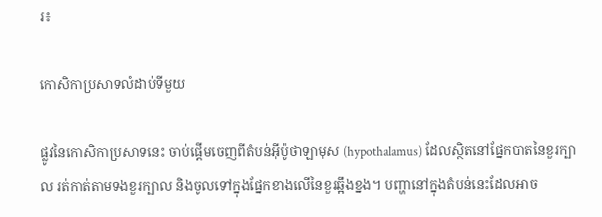រ៖

កោសិកាប្រសាទលំដាប់ទីមួយ

ផ្លូវនៃកោសិកាប្រសាទនេះ ចាប់ផ្តើមចេញពីតំបន់អ៊ីប៉ូថាឡាមុស (hypothalamus) ដែលស្ថិតនៅផ្នែកបាតនៃខួរក្បាល រត់កាត់តាមទងខួរក្បាល និងចូលទៅក្នុងផ្នែកខាងលើនៃខួរឆ្អឹងខ្នង។ បញ្ហានៅក្នុងតំបន់នេះដែលអាច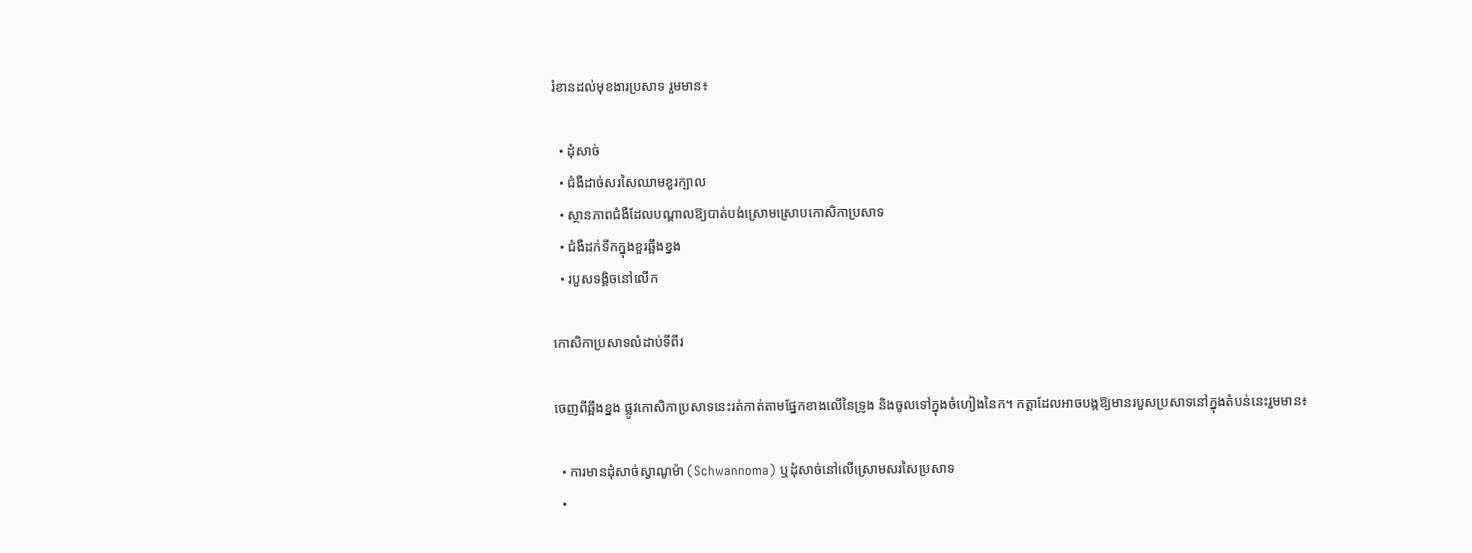រំខានដល់មុខងារប្រសាទ រួមមាន៖

  • ដុំសាច់
  • ជំងឺដាច់សរសៃឈាមខួរក្បាល
  • ស្ថានភាពជំងឺដែលបណ្តាលឱ្យបាត់បង់ស្រោមស្រោបកោសិកាប្រសាទ
  • ជំងឺដក់ទឹកក្នុងខួរឆ្អឹងខ្នង
  • របួសទង្គិចនៅលើក

កោសិកាប្រសាទលំដាប់ទីពីរ

ចេញពីឆ្អឹងខ្នង ផ្លូវកោសិកាប្រសាទនេះរត់កាត់តាមផ្នែកខាងលើនៃទ្រូង និងចូលទៅក្នុងចំហៀងនៃក។ កត្តាដែលអាចបង្កឱ្យមានរបួសប្រសាទនៅក្នុងតំបន់នេះរួមមាន៖

  • ការមានដុំសាច់ស្វាណូម៉ា (Schwannoma) ឬដុំសាច់នៅលើស្រោមសរសៃប្រសាទ
  •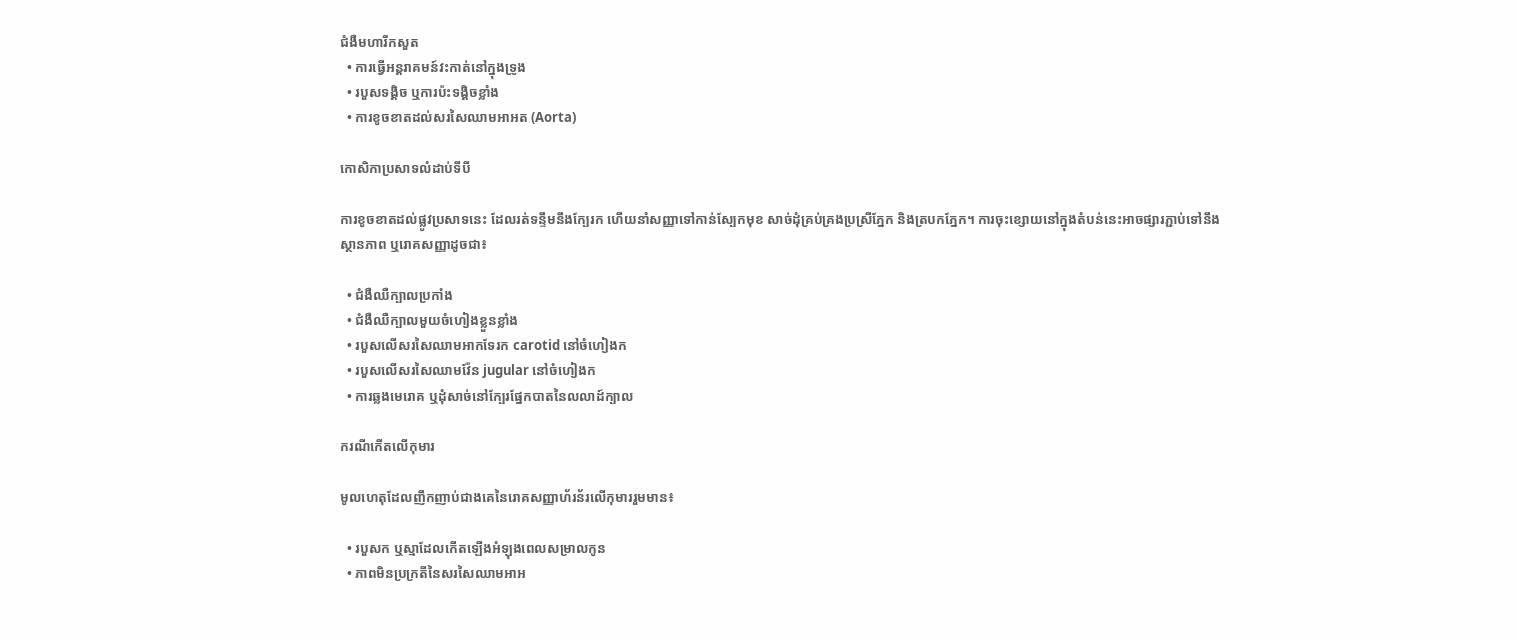ជំងឺមហារីកសួត
  • ការធ្វើអន្តរាគមន៍វះកាត់នៅក្នុងទ្រូង
  • របួសទង្គិច ឬការប៉ះទង្គិចខ្លាំង
  • ការខូចខាតដល់សរសៃឈាមអាអត (Aorta)

កោសិកាប្រសាទលំដាប់ទីបី

ការខូចខាតដល់ផ្លូវប្រសាទនេះ ដែលរត់ទន្ទឹមនឹងក្បែរក ហើយនាំសញ្ញាទៅកាន់ស្បែកមុខ សាច់ដុំគ្រប់គ្រងប្រស្រីភ្នែក និងត្របកភ្នែក។ ការចុះខ្សោយនៅក្នុងតំបន់នេះអាចផ្សារភ្ជាប់ទៅនឹងស្ថានភាព ឬរោគសញ្ញាដូចជា៖

  • ជំងឺឈឺក្បាលប្រកាំង
  • ជំងឺឈឺក្បាលមួយចំហៀងខ្លួនខ្លាំង
  • របួសលើសរសៃឈាមអាកទែរក carotid នៅចំហៀងក
  • របួសលើសរសៃឈាមវ៉ែន jugular នៅចំហៀងក
  • ការឆ្លងមេរោគ ឬដុំសាច់នៅក្បែរផ្នែកបាតនៃលលាដ៍ក្បាល

ករណីកើតលើកុមារ

មូលហេតុដែលញឹកញាប់ជាងគេនៃរោគសញ្ញាហ័រន័រលើកុមាររួមមាន៖

  • របួសក ឬស្មាដែលកើតឡើងអំឡុងពេលសម្រាលកូន
  • ភាពមិនប្រក្រតីនៃសរសៃឈាមអាអ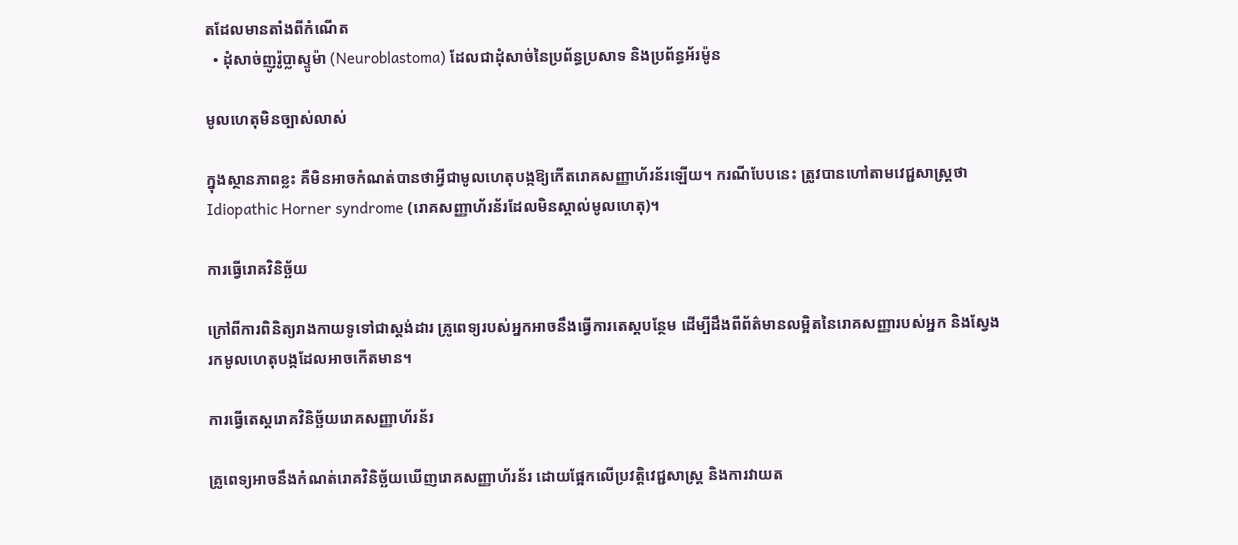តដែលមានតាំងពីកំណើត
  • ដុំសាច់ញូរ៉ូប្លាស្ទូម៉ា (Neuroblastoma) ដែលជាដុំសាច់នៃប្រព័ន្ធប្រសាទ និងប្រព័ន្ធអ័រម៉ូន

មូលហេតុមិនច្បាស់លាស់

ក្នុងស្ថានភាពខ្លះ គឺមិនអាចកំណត់បានថាអ្វីជាមូលហេតុបង្កឱ្យកើតរោគសញ្ញាហ័រន័រឡើយ។ ករណីបែបនេះ ត្រូវបានហៅតាមវេជ្ជសាស្ត្រថា Idiopathic Horner syndrome (រោគសញ្ញាហ័រន័រដែលមិនស្គាល់មូលហេតុ)។

ការធ្វើរោគវិនិច្ឆ័យ

ក្រៅពីការពិនិត្យរាងកាយទូទៅជាស្តង់ដារ គ្រូពេទ្យរបស់អ្នកអាចនឹងធ្វើការតេស្តបន្ថែម ដើម្បីដឹងពីព័ត៌មានលម្អិតនៃរោគសញ្ញារបស់អ្នក និងស្វែងរកមូលហេតុបង្កដែលអាចកើតមាន។

ការធ្វើតេស្តរោគវិនិច្ឆ័យរោគសញ្ញាហ័រន័រ

គ្រូពេទ្យអាចនឹងកំណត់រោគវិនិច្ឆ័យឃើញរោគសញ្ញាហ័រន័រ ដោយផ្អែកលើប្រវត្តិវេជ្ជសាស្ត្រ និងការវាយត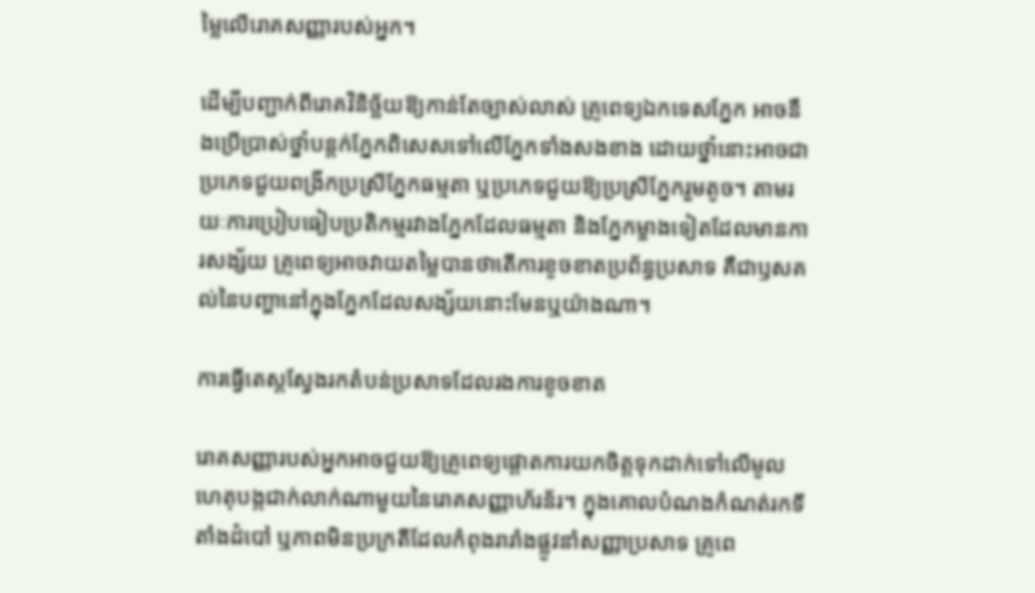ម្លៃលើរោគសញ្ញារបស់អ្នក។

ដើម្បីបញ្ជាក់ពីរោគវិនិច្ឆ័យឱ្យកាន់តែច្បាស់លាស់ គ្រូពេទ្យឯកទេសភ្នែក អាចនឹងប្រើប្រាស់ថ្នាំបន្តក់ភ្នែកពិសេសទៅលើភ្នែកទាំងសងខាង ដោយថ្នាំនោះអាចជាប្រភេទជួយពង្រីកប្រស្រីភ្នែកធម្មតា ឬប្រភេទជួយឱ្យប្រស្រីភ្នែករួមតូច។ តាមរយៈការប្រៀបធៀបប្រតិកម្មរវាងភ្នែកដែលធម្មតា និងភ្នែកម្ខាងទៀតដែលមានការសង្ស័យ គ្រូពេទ្យអាចវាយតម្លៃបានថាតើការខូចខាតប្រព័ន្ធប្រសាទ គឺជាឫសគល់នៃបញ្ហានៅក្នុងភ្នែកដែលសង្ស័យនោះមែនឬយ៉ាងណា។

ការធ្វើតេស្តស្វែងរកតំបន់ប្រសាទដែលរងការខូចខាត

រោគសញ្ញារបស់អ្នកអាចជួយឱ្យគ្រូពេទ្យផ្ដោតការយកចិត្តទុកដាក់ទៅលើមូលហេតុបង្កជាក់លាក់ណាមួយនៃរោគសញ្ញាហ័រន័រ។ ក្នុងគោលបំណងកំណត់រកទីតាំងដំបៅ ឬភាពមិនប្រក្រតីដែលកំពុងរារាំងផ្លូវនាំសញ្ញាប្រសាទ គ្រូពេ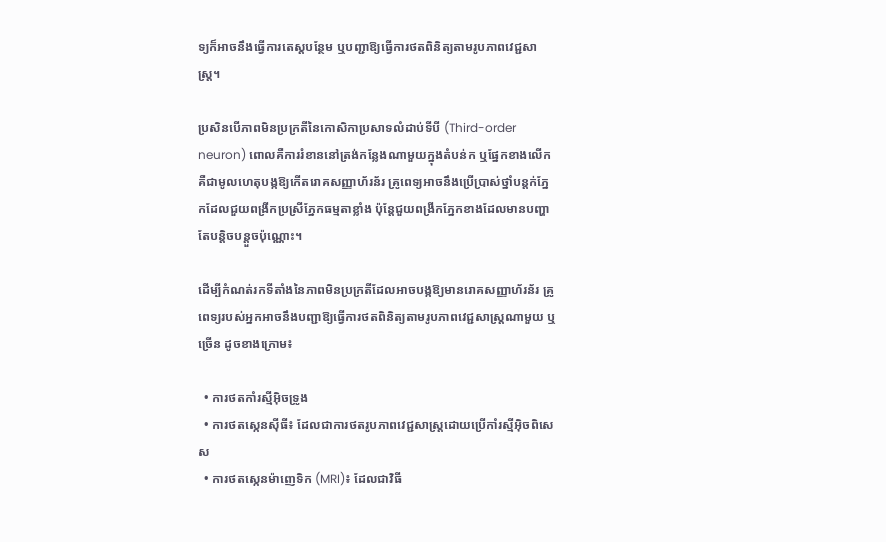ទ្យក៏អាចនឹងធ្វើការតេស្តបន្ថែម ឬបញ្ជាឱ្យធ្វើការថតពិនិត្យតាមរូបភាពវេជ្ជសាស្ត្រ។

ប្រសិនបើភាពមិនប្រក្រតីនៃកោសិកាប្រសាទលំដាប់ទីបី (Third-order neuron) ពោលគឺការរំខាននៅត្រង់កន្លែងណាមួយក្នុងតំបន់ក ឬផ្នែកខាងលើក គឺជាមូលហេតុបង្កឱ្យកើតរោគសញ្ញាហ័រន័រ គ្រូពេទ្យអាចនឹងប្រើប្រាស់ថ្នាំបន្តក់ភ្នែកដែលជួយពង្រីកប្រស្រីភ្នែកធម្មតាខ្លាំង ប៉ុន្តែជួយពង្រីកភ្នែកខាងដែលមានបញ្ហាតែបន្តិចបន្តួចប៉ុណ្ណោះ។

ដើម្បីកំណត់រកទីតាំងនៃភាពមិនប្រក្រតីដែលអាចបង្កឱ្យមានរោគសញ្ញាហ័រន័រ គ្រូពេទ្យរបស់អ្នកអាចនឹងបញ្ជាឱ្យធ្វើការថតពិនិត្យតាមរូបភាពវេជ្ជសាស្ត្រណាមួយ ឬច្រើន ដូចខាងក្រោម៖

  • ការថតកាំរស្មីអ៊ិចទ្រូង
  • ការថតស្កេនស៊ីធី៖ ដែលជាការថតរូបភាពវេជ្ជសាស្ត្រដោយប្រើកាំរស្មីអ៊ិចពិសេស
  • ការថតស្កេនម៉ាញេទិក (MRI)៖ ដែលជាវិធី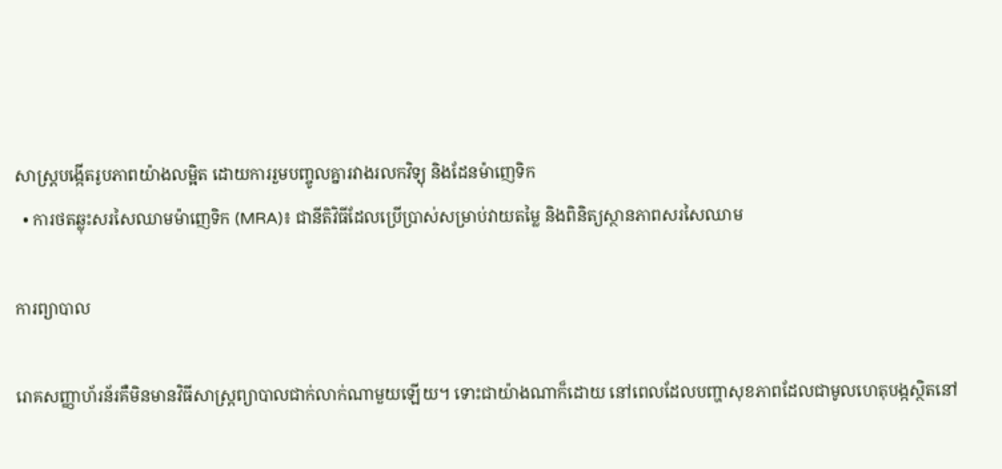សាស្ត្របង្កើតរូបភាពយ៉ាងលម្អិត ដោយការរួមបញ្ចូលគ្នារវាងរលកវិទ្យុ និងដែនម៉ាញេទិក
  • ការថតឆ្លុះសរសៃឈាមម៉ាញេទិក (MRA)៖ ជានីតិវិធីដែលប្រើប្រាស់សម្រាប់វាយតម្លៃ និងពិនិត្យស្ថានភាពសរសៃឈាម

ការព្យាបាល

រោគសញ្ញាហ័រន័រគឺមិនមានវិធីសាស្ត្រព្យាបាលជាក់លាក់ណាមួយឡើយ។ ទោះជាយ៉ាងណាក៏ដោយ នៅពេលដែលបញ្ហាសុខភាពដែលជាមូលហេតុបង្កស្ថិតនៅ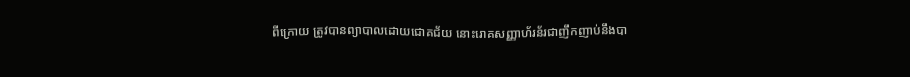ពីក្រោយ ត្រូវបានព្យាបាលដោយជោគជ័យ នោះរោគសញ្ញាហ័រន័រជាញឹកញាប់នឹងបា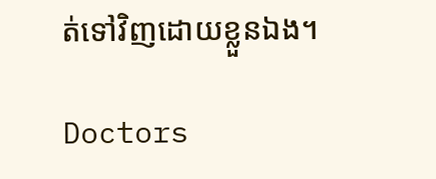ត់ទៅវិញដោយខ្លួនឯង។

Doctors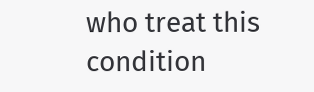who treat this condition